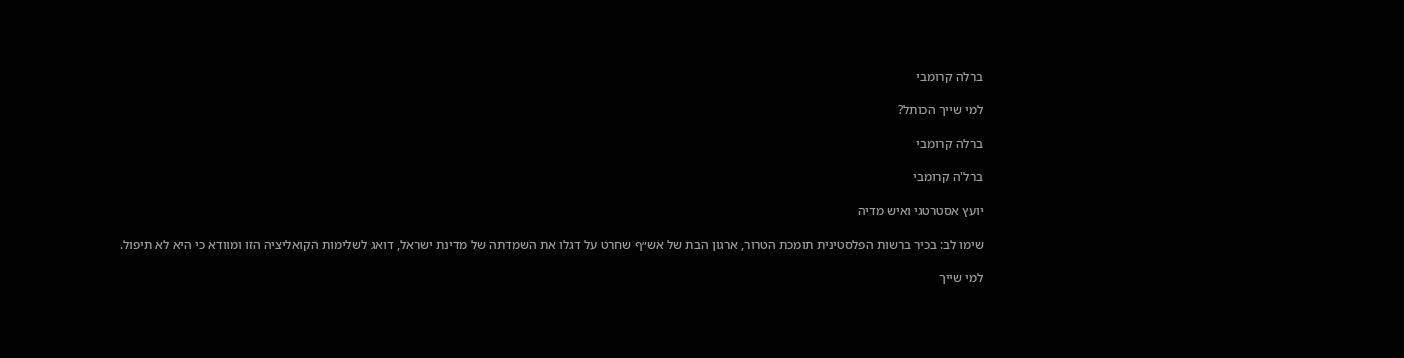ברלה קרומבי

למי שייך הכותל?

ברלה קרומבי

ברל'ה קרומבי

יועץ אסטרטגי ואיש מדיה

שימו לב: בכיר ברשות הפלסטינית תומכת הטרור, ארגון הבת של אש״ף שחרט על דגלו את השמדתה של מדינת ישראל, דואג לשלימות הקואליציה הזו ומוודא כי היא לא תיפול.

למי שייך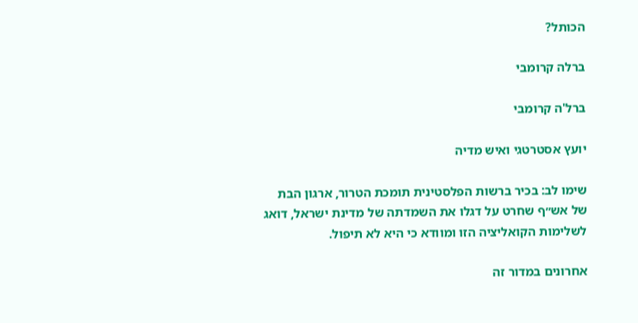הכותל?

ברלה קרומבי

ברל'ה קרומבי

יועץ אסטרטגי ואיש מדיה

שימו לב: בכיר ברשות הפלסטינית תומכת הטרור, ארגון הבת של אש״ף שחרט על דגלו את השמדתה של מדינת ישראל, דואג לשלימות הקואליציה הזו ומוודא כי היא לא תיפול.

אחרונים במדור זה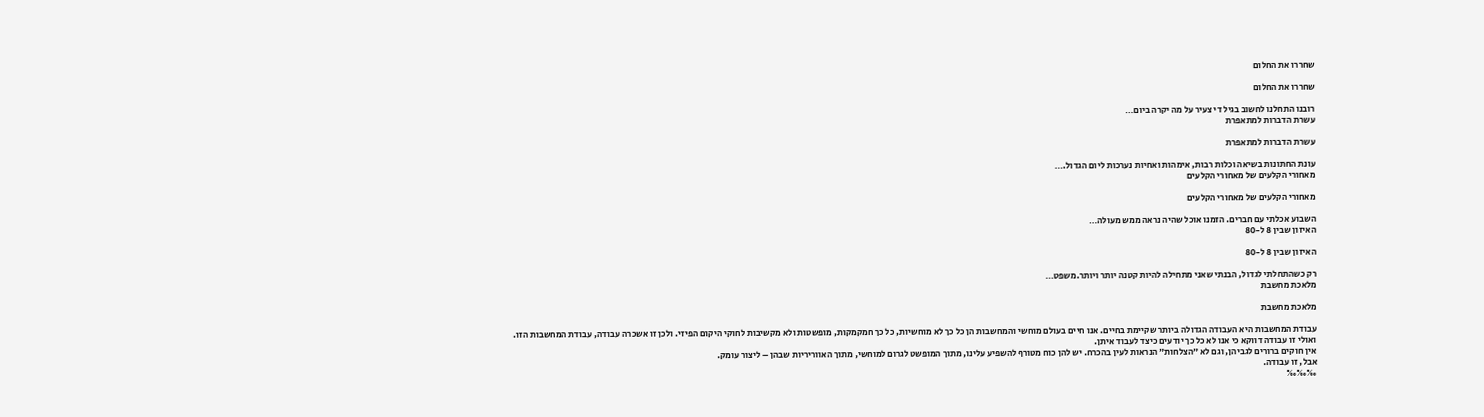שחררו את החלום

שחררו את החלום

רובנו התחלנו לחשוב בגיל די צעיר על מה יקרה ביום…
עשרת הדברות למתאפרת

עשרת הדברות למתאפרת

עונת החתונות בשיאה וכלות רבות, אימהות ואחיות נערכות ליום הגדול.…
מאחורי הקלעים של מאחורי הקלעים

מאחורי הקלעים של מאחורי הקלעים

השבוע אכלתי עם חברים. הזמנו אוכל שהיה נראה ממש מעולה…
האיזון שבין 8 ל-80

האיזון שבין 8 ל-80

רק כשהתחלתי לגדול, הבנתי שאני מתחילה להיות קטנה יותר ויותר.משפט…
מלאכת מחשבת

מלאכת מחשבת

עבודת המחשבות היא העבודה הגדולה ביותר שקיימת בחיים. אנו חיים בעולם מוחשי והמחשבות הן כל כך לא מוחשיות, כל כך חמקמקות, מופשטות ולא מקשיבות לחוקי היקום הפיזי. ולכן זו אשכרה עבודה, עבודת המחשבות הזו.
ואולי זו עבודה דווקא כי אנו לא כל כך יודעים כיצד לעבוד איתן.
אין חוקים ברורים לגביהן, וגם לא ״הצלחות״ הנראות לעין בהכרח. יש להן כוח מטורף להשפיע עלינו, מתוך המופשט לגרום למוחשי, מתוך האווריריות שבהן – ליצור עומק.
אבל, זו עבודה.
‰‰‰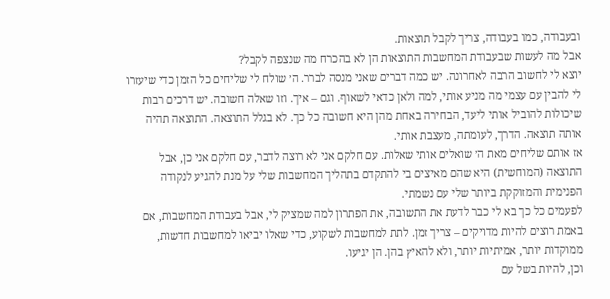ובעבודה, כמו בעבודה, צריך לקבל תוצאות.
אבל מה לעשות שבעבודת המחשבות התוצאות הן לא בהכרח מה שנצפה לקבל?
יוצא לי לחשוב הרבה לאחרונה. יש כמה דברים שאני מנסה לברר. ה׳ שולח לי שליחים כל הזמן כדי שיעזרו לי להבין עם עצמי מה מניע אותי, למה ולאן כדאי לשאוף. וגם – איך. וזו שאלה חשובה. יש דרכים רבות שיכולות להוביל אותי ליעד, הבחירה באחת מהן היא חשובה כל כך. לא בגלל התוצאה. התוצאה תהיה אותה תוצאה. הדרך, לעומתה, מעצבת אותי.
אז אותם שליחים מאת ה׳ שואלים אותי שאלות. עם חלקם אני לא רוצה לדבר, עם חלקם אני כן, אבל התוצאה (המוחשית) היא שהם מאיצים בי להתקדם בתהליך המחשבות שלי על מנת להגיע לנקודה הפנימית והמזוקקת ביותר שלי עם נשמתי.
לפעמים כל כך בא לי כבר לדעת את התשובה, את הפתרון למה שמציק לי, אבל בעבודת המחשבות, אם באמת רוצים להיות מדויקים – צריך זמן. לתת למחשבות לשקוע, כדי שאלו יביאו למחשבות חדשות, ממוקדות יותר, אמיתיות יותר, ולא להאיץ בהן. הן יגיעו.
וכן, להיות בשל עם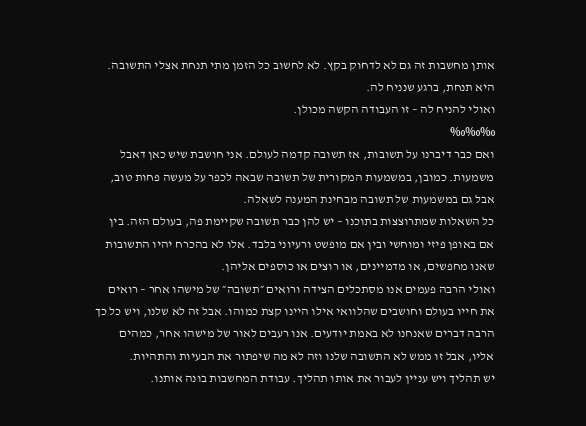אותן מחשבות זה גם לא לדחוק בקץ. לא לחשוב כל הזמן מתי תנחת אצלי התשובה. היא תנחת, ברגע שנניח לה.
ואולי להניח לה – זו העבודה הקשה מכולן.
‰‰‰
ואם כבר דיברנו על תשובות, אז תשובה קדמה לעולם. אני חושבת שיש כאן דאבל משמעות. כמובן, במשמעות המקורית של תשובה שבאה לכפר על מעשה פחות טוב, אבל גם במשמעות של תשובה מבחינת המענה לשאלה.
כל השאלות שמתרוצצות בתוכנו – יש להן כבר תשובה שקיימת פה, בעולם הזה. בין אם באופן פיזי ומוחשי ובין אם מופשט ורעיוני בלבד. אלו לא בהכרח יהיו התשובות שאנו מחפשים, או מדמיינים, או רוצים או כוספים אליהן.
ואולי הרבה פעמים אנו מסתכלים הצידה ורואים ״תשובה״ של מישהו אחר – רואים את חייו בעולם וחושבים שהלוואי אילו היינו קצת כמוהו. אבל זה לא שלנו, ויש כל כך הרבה דברים שאנחנו לא באמת יודעים. אנו רעבים לאור של מישהו אחר, כמהים אליו, אבל זו ממש לא התשובה שלנו וזה לא מה שיפתור את הבעיות והתהיות.
יש תהליך ויש עניין לעבור את אותו תהליך. עבודת המחשבות בונה אותנו.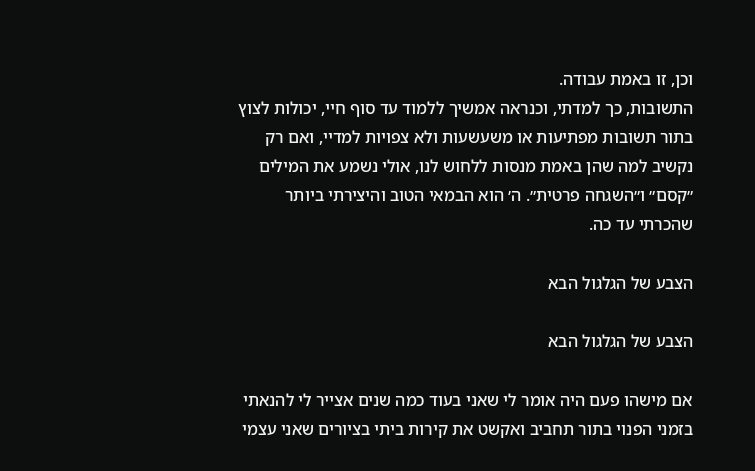וכן, זו באמת עבודה.
התשובות, כך למדתי, וכנראה אמשיך ללמוד עד סוף חיי, יכולות לצוץ בתור תשובות מפתיעות או משעשעות ולא צפויות למדיי, ואם רק נקשיב למה שהן באמת מנסות ללחוש לנו, אולי נשמע את המילים ״קסם״ ו״השגחה פרטית״. ה׳ הוא הבמאי הטוב והיצירתי ביותר שהכרתי עד כה.

הצבע של הגלגול הבא

הצבע של הגלגול הבא

אם מישהו פעם היה אומר לי שאני בעוד כמה שנים אצייר לי להנאתי בזמני הפנוי בתור תחביב ואקשט את קירות ביתי בציורים שאני עצמי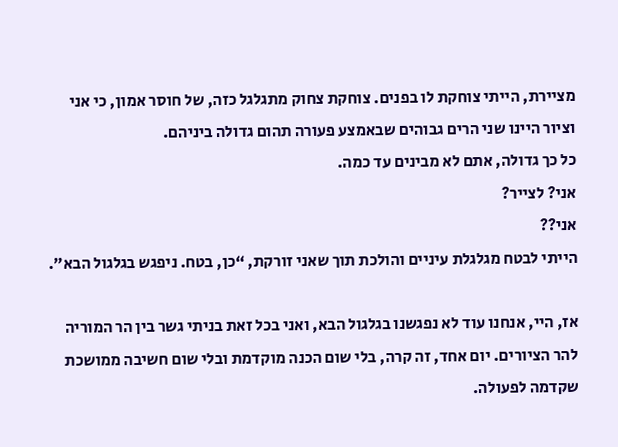מציירת, הייתי צוחקת לו בפנים. צוחקת צחוק מתגלגל כזה, של חוסר אמון, כי אני וציור היינו שני הרים גבוהים שבאמצע פעורה תהום גדולה ביניהם.
כל כך גדולה, אתם לא מבינים עד כמה.
אני? לצייר?
אני??
הייתי לבטח מגלגלת עיניים והולכת תוך שאני זורקת, “כן, בטח. ניפגש בגלגול הבא״.

אז, היי, אנחנו עוד לא נפגשנו בגלגול הבא, ואני בכל זאת בניתי גשר בין הר המוריה להר הציורים. יום אחד, זה קרה, בלי שום הכנה מוקדמת ובלי שום חשיבה ממושכת שקדמה לפעולה.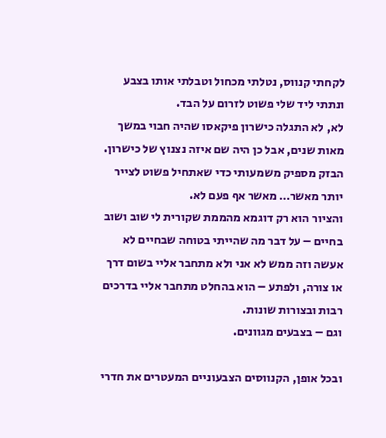לקחתי קנווס, נטלתי מכחול וטבלתי אותו בצבע ונתתי ליד שלי פשוט לזרום על הבד.
לא, לא התגלה כישרון פיקאסו שהיה חבוי במשך מאות שנים, אבל כן היה שם איזה נצנוץ של כישרון. הבזק מספיק משמעותי כדי שאתחיל פשוט לצייר יותר מאשר… מאשר אף פעם לא.
והציור הוא רק דוגמא מהממת שקורית לי שוב ושוב בחיים – על דבר מה שהייתי בטוחה שבחיים לא אעשה וזה ממש לא אני ולא מתחבר אליי בשום דרך או צורה, ולפתע – הוא בהחלט מתחבר אליי בדרכים רבות ובצורות שונות.
וגם – בצבעים מגוונים.

ובכל אופן, הקנווסים הצבעוניים המעטרים את חדרי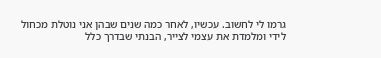גרמו לי לחשוב. עכשיו, לאחר כמה שנים שבהן אני נוטלת מכחול לידי ומלמדת את עצמי לצייר, הבנתי שבדרך כלל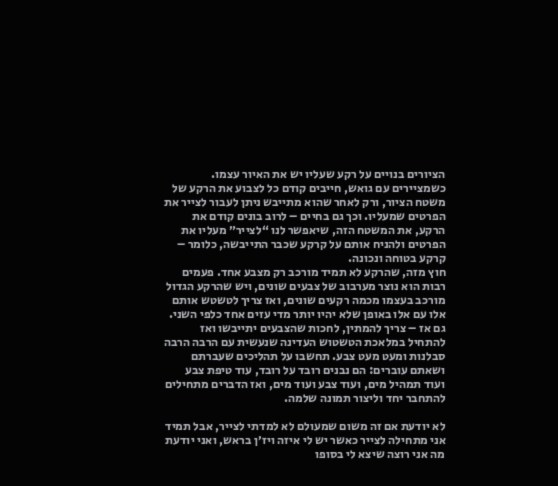הציורים בנויים על רקע שעליו יש את האיור עצמו. כשמציירים עם גואש, חייבים קודם כל לצבוע את הרקע של משטח הציור, ורק לאחר שהוא מתייבש ניתן לעבור לצייר את הפרטים שמעליו. וכך גם בחיים – לרוב בונים קודם את הרקע, את המשטח הזה, שיאפשר לנו “לצייר״ מעליו את הפרטים ולהניח אותם על קרקע שכבר התייבשה, כלומר – קרקע בטוחה ונכונה.
חוץ מזה, שהרקע לא תמיד מורכב רק מצבע אחד. פעמים רבות הוא נוצר מערבוב של צבעים שונים, ויש שהרקע הגדול מורכב בעצמו מכמה רקעים שונים, ואז צריך לטשטש אותם אלו עם אלו באופן שלא יהיו יותר מדי עזים אחד כלפי השני. גם אז – צריך להמתין, לחכות שהצבעים יתייבשו ואז להתחיל במלאכת הטשטוש העדינה שנעשית עם הרבה הרבה סבלנות ומעט מעט צבע. תחשבו על תהליכים שעברתם ושאתם עוברים: הם נבנים רובד על רובד, עוד טיפת צבע ועוד תמהיל מים, ועוד צבע ועוד מים, ואז הדברים מתחילים להתחבר יחד וליצור תמונה שלמה.

לא יודעת אם זה משום שמעולם לא למדתי לצייר, אבל תמיד אני מתחילה לצייר כאשר יש לי איזה ויז׳ן בראש, ואני יודעת מה אני רוצה שיצא לי בסופו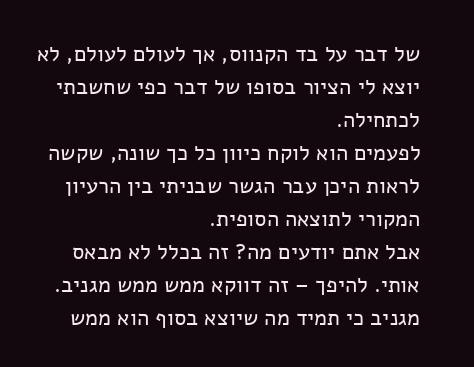של דבר על בד הקנווס, אך לעולם לעולם, לא יוצא לי הציור בסופו של דבר כפי שחשבתי לכתחילה.
לפעמים הוא לוקח כיוון כל כך שונה, שקשה לראות היכן עבר הגשר שבניתי בין הרעיון המקורי לתוצאה הסופית.
אבל אתם יודעים מה? זה בכלל לא מבאס אותי. להיפך – זה דווקא ממש ממש מגניב.
מגניב כי תמיד מה שיוצא בסוף הוא ממש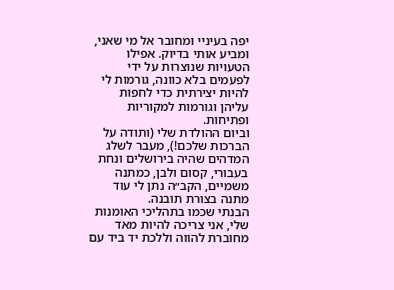יפה בעיניי ומחובר אל מי שאני, ומביע אותי בדיוק. אפילו הטעויות שנוצרות על ידי לפעמים בלא כוונה, גורמות לי להיות יצירתית כדי לחפות עליהן וגורמות למקוריות ופתיחות.
וביום ההולדת שלי (ותודה על הברכות שלכם!), מעבר לשלג המדהים שהיה בירושלים ונחת בעבורי, קסום ולבן, כמתנה משמיים, הקב״ה נתן לי עוד מתנה בצורת תובנה.
הבנתי שכמו בתהליכי האומנות שלי, אני צריכה להיות מאד מחוברת להווה וללכת יד ביד עם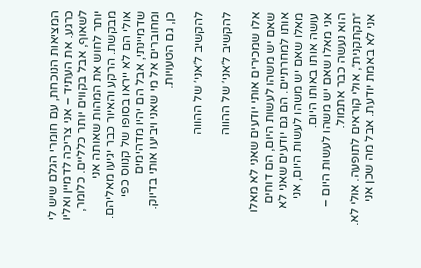המציאות הנוכחת, עם חומרי הגלם שיש לי כרגע. את העתיד – אני צריכה לדמיין ואליו לשאוף, אבל בקווים יותר כלליים. כלומר, יותר לחוש את המהות שאותה אני מבקשת. הרקע והאיור כבר יגיעו מאליהם. אולי הם לא ייראו בסופו של קנווס כפי שדמיינתי, אבל הם יהיו מדהימים ומחוברים אל מי שאני ויביעו אותי בדיוק.
כן, גם הטעויות.

להקשיב ל׳אני׳ של ההווה

להקשיב ל׳אני׳ של ההווה

אלו שמכירים אותי יודעים שאני לא מאלו שאם יש משהו לעשות היום, הם דוחים אותו למחרתיים. הם גם יודעים שאני לא מאלו שאם יש משהו לעשות היום, אני עושה אותו באותו היום.
אני מאלו שאם יש משהו לעשות היום – הוא נעשה כבר אתמול.
״תקתקנית״, אולי קוראים לתופעה. אולי לא. אני לא באמת יודעת. אבל מה שכן אני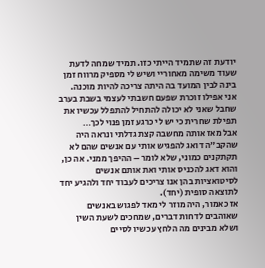יודעת זה שתמיד הייתי כזו. תמיד שמחה לדעת שעוד משימה מאחוריי ושיש לי מספיק מרווח זמן בינה לבין המועד בה היתה צריכה להיות מוכנה.
אני אפילו זוכרת שפעם חשבתי לעצמי בשבת בערב שחבל שאני לא יכולה להתחיל להתפלל עכשיו את תפילת שחרית כי יש לי כרגע זמן פנוי לכך…
אבל מאז אותה מחשבה קצת גדלתי ונראה היה שהקב״ה דואג להפגיש אותי עם אנשים שהם לא תקתקנים כמוני, שלא לומר – ההיפך ממני. אה כן, והוא דאג להכניס אותי ואת אותם אנשים לסיטואציות בהן אנו צריכים לעבוד יחד ולהגיע יחד לתוצאה סופית (יחד).
אז כאמור, היה מוזר לי מאד לפגוש באנשים שאוהבים לדחות דברים, שמחכים לשעת השין ושלא מבינים מה הלחץ עכשיו לסיים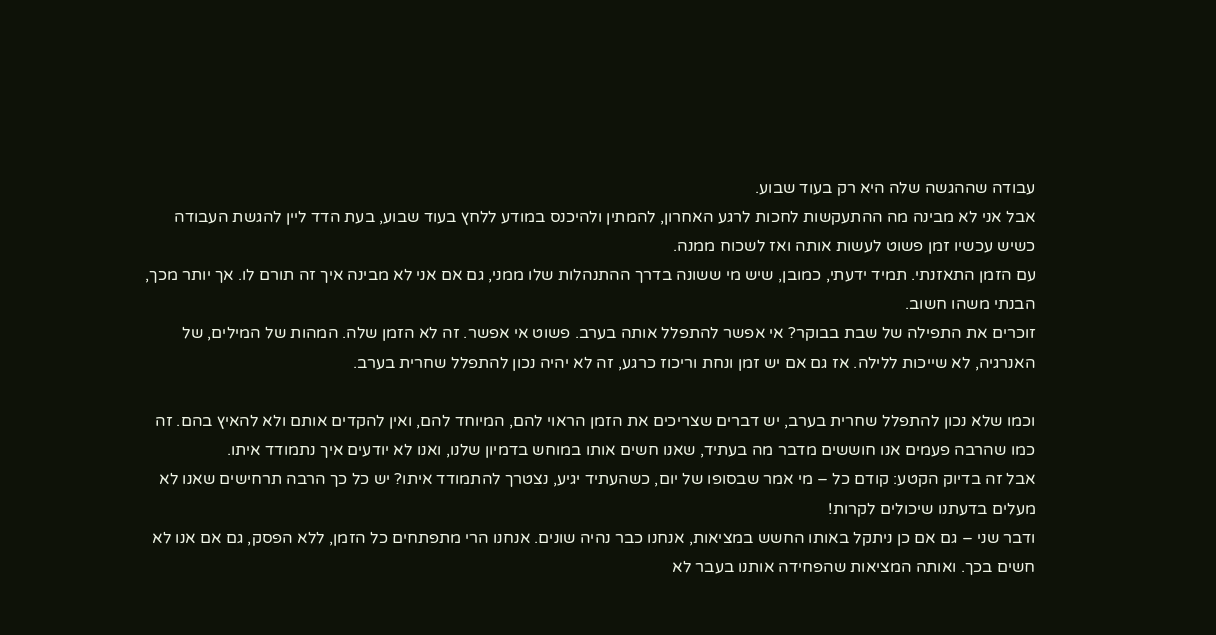עבודה שההגשה שלה היא רק בעוד שבוע.
אבל אני לא מבינה מה ההתעקשות לחכות לרגע האחרון, להמתין ולהיכנס במודע ללחץ בעוד שבוע, בעת הדד ליין להגשת העבודה כשיש עכשיו זמן פשוט לעשות אותה ואז לשכוח ממנה.
עם הזמן התאזנתי. תמיד ידעתי, כמובן, שיש מי ששונה בדרך ההתנהלות שלו ממני, גם אם אני לא מבינה איך זה תורם לו. אך יותר מכך, הבנתי משהו חשוב.
זוכרים את התפילה של שבת בבוקר? אי אפשר להתפלל אותה בערב. פשוט אי אפשר. זה לא הזמן שלה. המהות של המילים, של האנרגיה, לא שייכות ללילה. אז גם אם יש זמן ונחת וריכוז כרגע, זה לא יהיה נכון להתפלל שחרית בערב.

וכמו שלא נכון להתפלל שחרית בערב, יש דברים שצריכים את הזמן הראוי להם, המיוחד להם, ואין להקדים אותם ולא להאיץ בהם. זה כמו שהרבה פעמים אנו חוששים מדבר מה בעתיד, שאנו חשים אותו במוחש בדמיון שלנו, ואנו לא יודעים איך נתמודד איתו.
אבל זה בדיוק הקטע: קודם כל – מי אמר שבסופו של יום, כשהעתיד יגיע, נצטרך להתמודד איתו? יש כל כך הרבה תרחישים שאנו לא מעלים בדעתנו שיכולים לקרות!
ודבר שני – גם אם כן ניתקל באותו החשש במציאות, אנחנו כבר נהיה שונים. אנחנו הרי מתפתחים כל הזמן, ללא הפסק, גם אם אנו לא חשים בכך. ואותה המציאות שהפחידה אותנו בעבר לא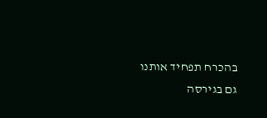בהכרח תפחיד אותנו גם בגירסה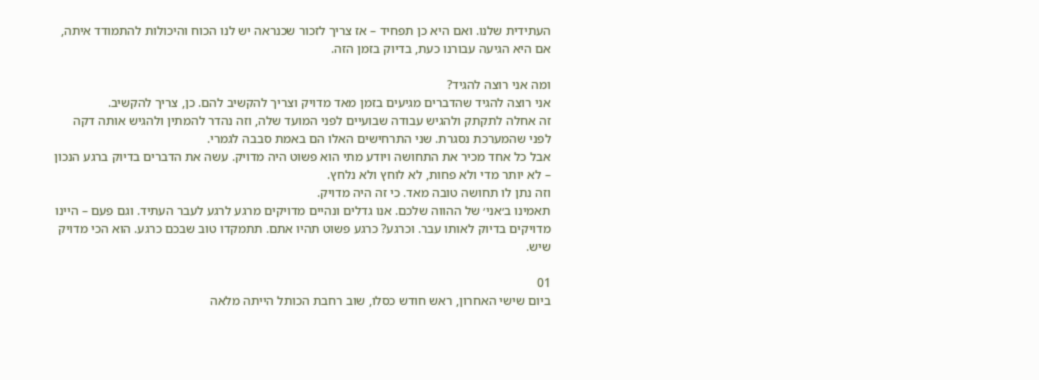העתידית שלנו. ואם היא כן תפחיד – אז צריך לזכור שכנראה יש לנו הכוח והיכולות להתמודד איתה, אם היא הגיעה עבורנו כעת, בדיוק בזמן הזה.

ומה אני רוצה להגיד?
אני רוצה להגיד שהדברים מגיעים בזמן מאד מדויק וצריך להקשיב להם. כן, צריך להקשיב.
זה אחלה לתקתק ולהגיש עבודה שבועיים לפני המועד שלה, וזה נהדר להמתין ולהגיש אותה דקה לפני שהמערכת נסגרת. שני התרחישים האלו הם באמת סבבה לגמרי.
אבל כל אחד מכיר את התחושה ויודע מתי הוא פשוט היה מדויק. עשה את הדברים בדיוק ברגע הנכון – לא יותר מדי ולא פחות, לא לוחץ ולא נלחץ.
וזה נתן לו תחושה טובה מאד. כי זה היה מדויק.
תאמינו ב׳אני׳ של ההווה שלכם. אנו גדלים ונהיים מדויקים מרגע לרגע לעבר העתיד. וגם פעם – היינו מדויקים בדיוק לאותו עבר. וכרגע? כרגע פשוט תהיו אתם. תתמקדו טוב שבכם כרגע. הוא הכי מדויק שיש.

01
ביום שישי האחרון, ראש חודש כסלו, שוב רחבת הכותל הייתה מלאה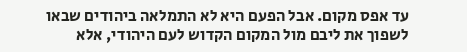עד אפס מקום. אבל הפעם היא לא התמלאה ביהודים שבאו לשפוך את ליבם מול המקום הקדוש לעם היהודי, אלא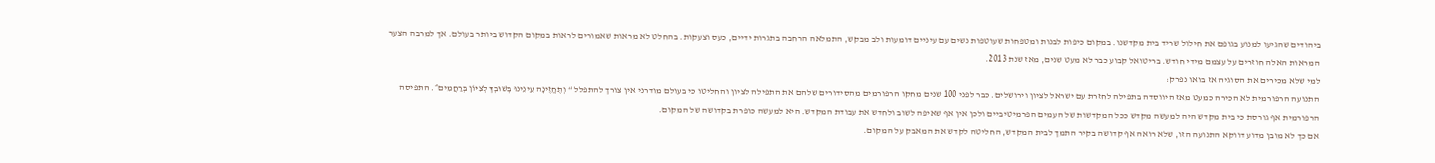ביהודים שהגיעו למנוע בגופם את חילול שריד בית מקדשנו. במקום כיפות לבנות ומטפחות שעוטפות נשים עם עיניים דומעות ולב מבקש, התמלאה הרחבה בתגרות ידיים, כעס וצעקות. בהחלט לא מראות שאמורים לראות במקום הקדוש ביותר בעולם. אך למרבה הצער המראות האלה חוזרים על עצמם מידי חודש. בריטואל קבוע כבר לא מעט שנים, מאז שנת 2013.
למי שלא מכירים את הסוגיה אז בואו נפרק:
התנועה הרפורמית לא הכירה כמעט מאז היווסדה בתפילה לחזרת עם ישראל לציון וירושלים. כבר לפני 100 שנים מחקו הרפורמים מהסידורים שלהם את התפילה לציון והחליטו כי בעולם מודרני אין צורך להתפלל “ וְתֶחֱזֶינָה עֵינֵינוּ בְּשׁוּבְךָ לְצִיּוֹן בְּרַחֲמִים״. התפיסה הרפורמית אף גורסת כי בית מקדש היה למעשה מקדש ככל המקדשות של העמים הפרמיטיביים ולכן אין אף שאיפה לשוב ולחדש את עבודת המקדש. היא למעשה כופרת בקדושה של המקום.
אם כך לא מובן מדוע דווקא התנועה הזו, שלא רואה אף קדושה בקיר התמך לבית המקדש, החליטה לקדש את המאבק על המקום.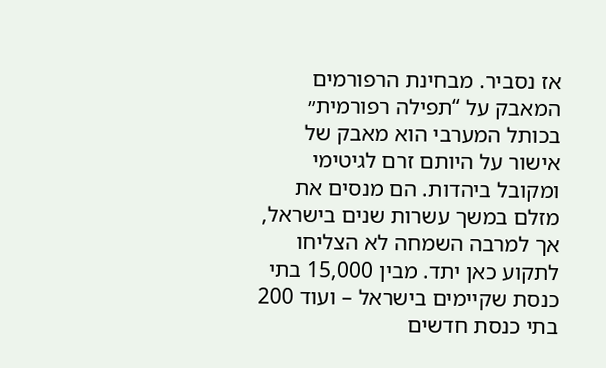אז נסביר. מבחינת הרפורמים המאבק על “תפילה רפורמית״ בכותל המערבי הוא מאבק של אישור על היותם זרם לגיטימי ומקובל ביהדות. הם מנסים את מזלם במשך עשרות שנים בישראל, אך למרבה השמחה לא הצליחו לתקוע כאן יתד. מבין 15,000 בתי כנסת שקיימים בישראל – ועוד 200 בתי כנסת חדשים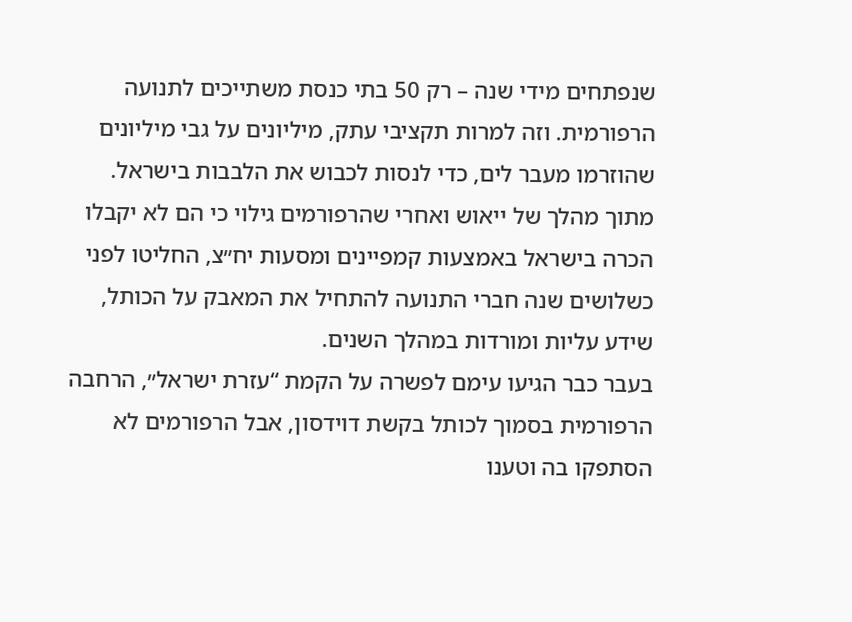שנפתחים מידי שנה – רק 50 בתי כנסת משתייכים לתנועה הרפורמית. וזה למרות תקציבי עתק, מיליונים על גבי מיליונים שהוזרמו מעבר לים, כדי לנסות לכבוש את הלבבות בישראל.
מתוך מהלך של ייאוש ואחרי שהרפורמים גילוי כי הם לא יקבלו הכרה בישראל באמצעות קמפיינים ומסעות יח״צ, החליטו לפני כשלושים שנה חברי התנועה להתחיל את המאבק על הכותל, שידע עליות ומורדות במהלך השנים.
בעבר כבר הגיעו עימם לפשרה על הקמת “עזרת ישראל״, הרחבה הרפורמית בסמוך לכותל בקשת דוידסון, אבל הרפורמים לא הסתפקו בה וטענו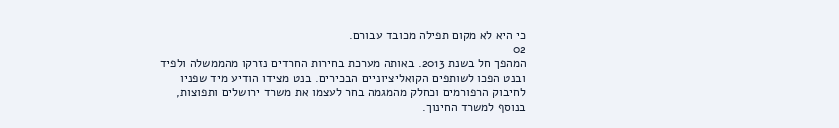כי היא לא מקום תפילה מכובד עבורם.
02
המהפך חל בשנת 2013. באותה מערכת בחירות החרדים נזרקו מהממשלה ולפיד ובנט הפכו לשותפים הקואליציוניים הבכירים. בנט מצידו הודיע מיד שפניו לחיבוק הרפורמים וכחלק מהמגמה בחר לעצמו את משרד ירושלים ותפוצות, בנוסף למשרד החינוך.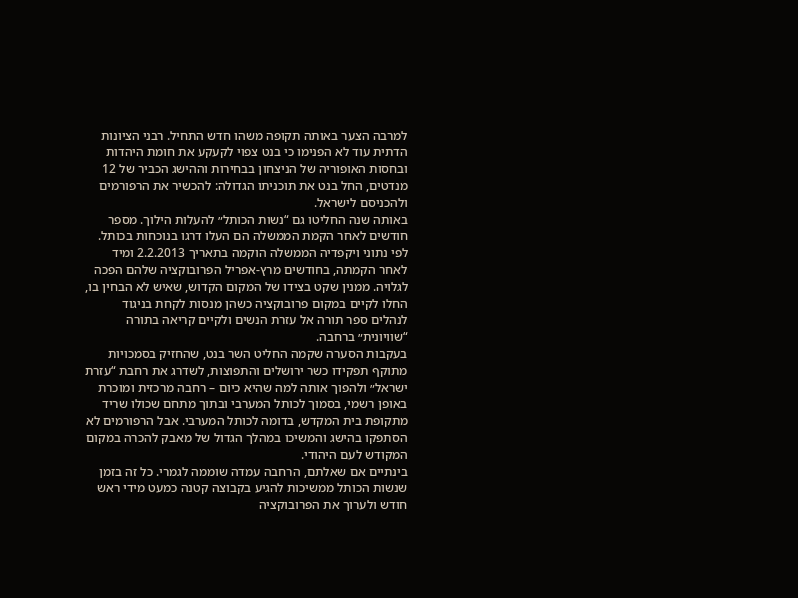למרבה הצער באותה תקופה משהו חדש התחיל. רבני הציונות הדתית עוד לא הפנימו כי בנט צפוי לקעקע את חומת היהדות ובחסות האופוריה של הניצחון בבחירות וההישג הכביר של 12 מנדטים, החל בנט את תוכניתו הגדולה: להכשיר את הרפורמים ולהכניסם לישראל.
באותה שנה החליטו גם “נשות הכותל״ להעלות הילוך. מספר חודשים לאחר הקמת הממשלה הם העלו דרגו בנוכחות בכותל. לפי נתוני ויקפדיה הממשלה הוקמה בתאריך 2.2.2013 ומיד לאחר הקמתה, בחודשים מרץ-אפריל הפרובוקציה שלהם הפכה לגלויה. ממנין שקט בצידו של המקום הקדוש, שאיש לא הבחין בו, החלו לקיים במקום פרובוקציה כשהן מנסות לקחת בניגוד לנהלים ספר תורה אל עזרת הנשים ולקיים קריאה בתורה “שוויונית״ ברחבה.
בעקבות הסערה שקמה החליט השר בנט, שהחזיק בסמכויות מתוקף תפקידו כשר ירושלים והתפוצות, לשדרג את רחבת “עזרת ישראל״ ולהפוך אותה למה שהיא כיום – רחבה מרכזית ומוכרת באופן רשמי, בסמוך לכותל המערבי ובתוך מתחם שכולו שריד מתקופת בית המקדש, בדומה לכותל המערבי. אבל הרפורמים לא הסתפקו בהישג והמשיכו במהלך הגדול של מאבק להכרה במקום המקודש לעם היהודי.
בינתיים אם שאלתם, הרחבה עמדה שוממה לגמרי. כל זה בזמן שנשות הכותל ממשיכות להגיע בקבוצה קטנה כמעט מידי ראש חודש ולערוך את הפרובוקציה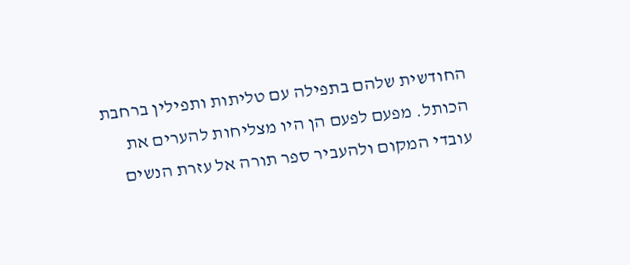החודשית שלהם בתפילה עם טליתות ותפילין ברחבת הכותל. מפעם לפעם הן היו מצליחות להערים את עובדי המקום ולהעביר ספר תורה אל עזרת הנשים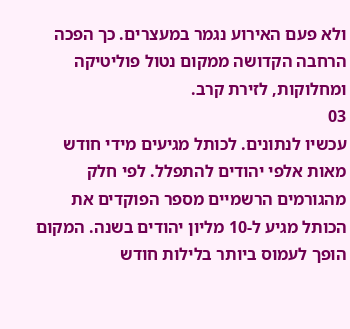ולא פעם האירוע נגמר במעצרים. כך הפכה הרחבה הקדושה ממקום נטול פוליטיקה ומחלוקות, לזירת קרב.
03
עכשיו לנתונים. לכותל מגיעים מידי חודש מאות אלפי יהודים להתפלל. לפי חלק מהגורמים הרשמיים מספר הפוקדים את הכותל מגיע ל-10 מליון יהודים בשנה. המקום הופך לעמוס ביותר בלילות חודש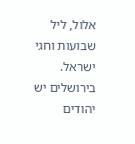אלול, ליל שבועות וחגי ישראל.
בירושלים יש יהודים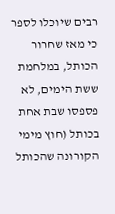רבים שיוכלו לספר כי מאז שחרור הכותל, במלחמת ששת הימים, לא פספסו שבת אחת בכותל (חוץ מימי הקורונה שהכותל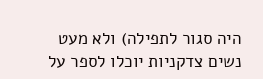היה סגור לתפילה) ולא מעט נשים צדקניות יוכלו לספר על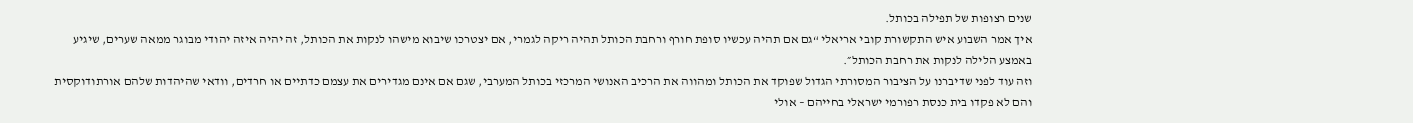שנים רצופות של תפילה בכותל.
איך אמר השבוע איש התקשורת קובי אריאלי “גם אם תהיה עכשיו סופת חורף ורחבת הכותל תהיה ריקה לגמרי, אם יצטרכו שיבוא מישהו לנקות את הכותל, זה יהיה איזה יהודי מבוגר ממאה שערים, שיגיע באמצע הלילה לנקות את רחבת הכותל״.
וזה עוד לפני שדיברנו על הציבור המסורתי הגדול שפוקד את הכותל ומהווה את הרכיב האנושי המרכזי בכותל המערבי, שגם אם אינם מגדירים את עצמם כדתיים או חרדים, וודאי שהיהדות שלהם אורתודוקסית והם לא פקדו בית כנסת רפורמי ישראלי בחייהם – אולי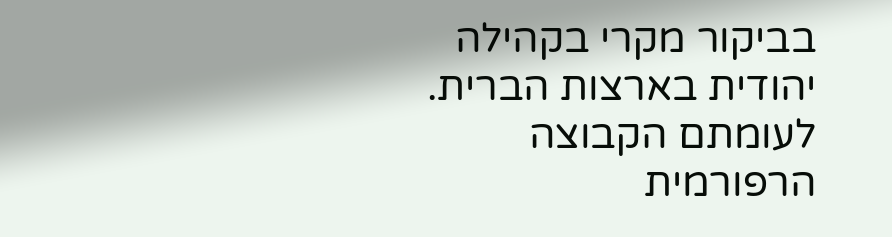בביקור מקרי בקהילה יהודית בארצות הברית.
לעומתם הקבוצה הרפורמית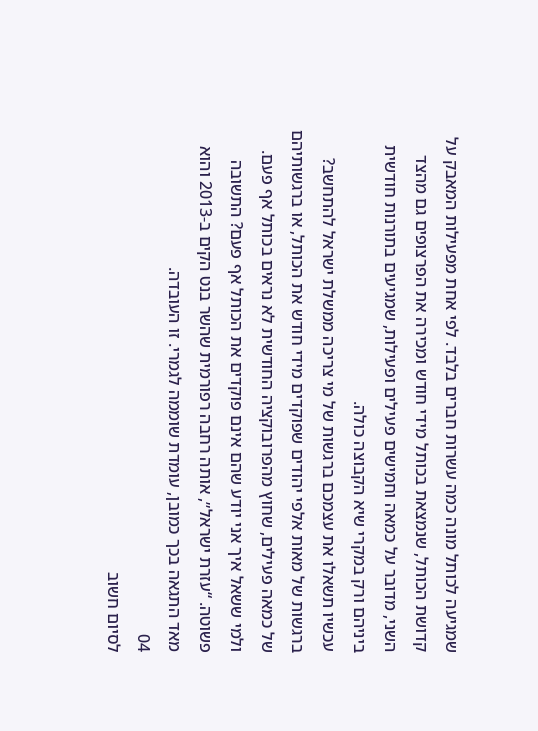שמגיעה לכותל מונה כמה עשרות חברים בלבד. לפי אחת מפעילות המאבק על קדושת הכותל, שנמצאת בכותל מידי חודש ומכירה את הפרצופים גם מהצד השני, מדובר על כמאה וחמישים פעילים ופעילות, שמגיעים בתורנות חודשית ביניהם ורק במקרי שיא הקבוצה כולה.
עכשיו תשאלו את עצמכם ברגשות של מי צריכה ממשלת ישראל להתחשב? ברגשות של מאות אלפי יהודים שפוקדים מידי חודש את הכותל, או ברגשותיהם של כמאה פעילים, שחוץ מהפרובוקציה החודשית לא נראים בכותל אף פעם.
ולמי ששאל איך אני יודע שהם אינם פוקדים את הכותל אף פעם? התשובה פשוטה. “עזרת ישראל״, אותה רחבה רפורמית שהשר בנט הקים ב-2013 והוא מאד התגאה בכך כמובן, עומדת שוממה לגמרי. זו העובדה.
04
לסיום חשוב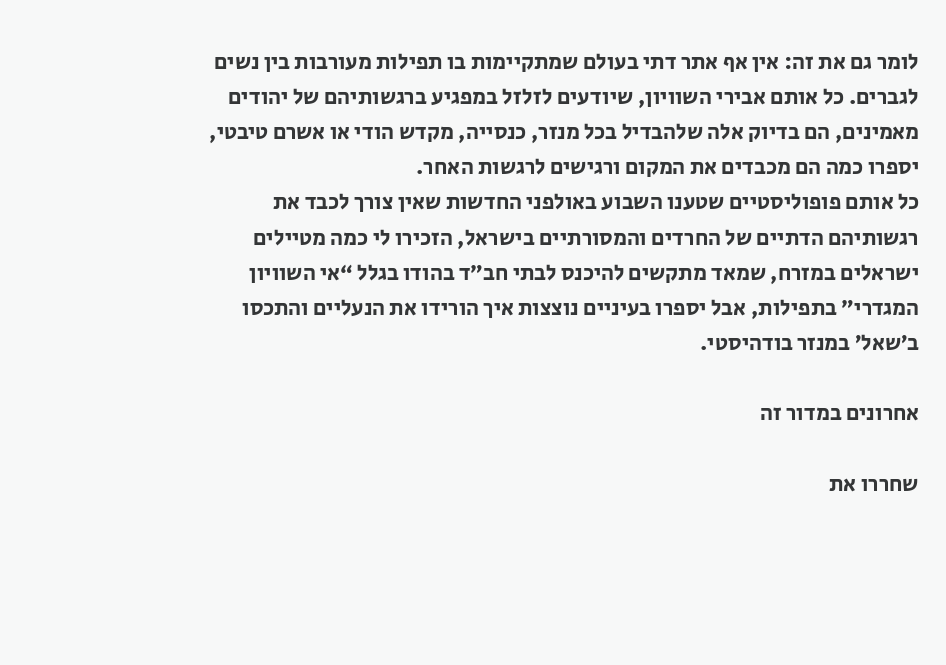לומר גם את זה: אין אף אתר דתי בעולם שמתקיימות בו תפילות מעורבות בין נשים לגברים. כל אותם אבירי השוויון, שיודעים לזלזל במפגיע ברגשותיהם של יהודים מאמינים, הם בדיוק אלה שלהבדיל בכל מנזר, כנסייה, מקדש הודי או אשרם טיבטי, יספרו כמה הם מכבדים את המקום ורגישים לרגשות האחר.
כל אותם פופוליסטיים שטענו השבוע באולפני החדשות שאין צורך לכבד את רגשותיהם הדתיים של החרדים והמסורתיים בישראל, הזכירו לי כמה מטיילים ישראלים במזרח, שמאד מתקשים להיכנס לבתי חב״ד בהודו בגלל “אי השוויון המגדרי״ בתפילות, אבל יספרו בעיניים נוצצות איך הורידו את הנעליים והתכסו ב’שאל’ במנזר בודהיסטי.

אחרונים במדור זה

שחררו את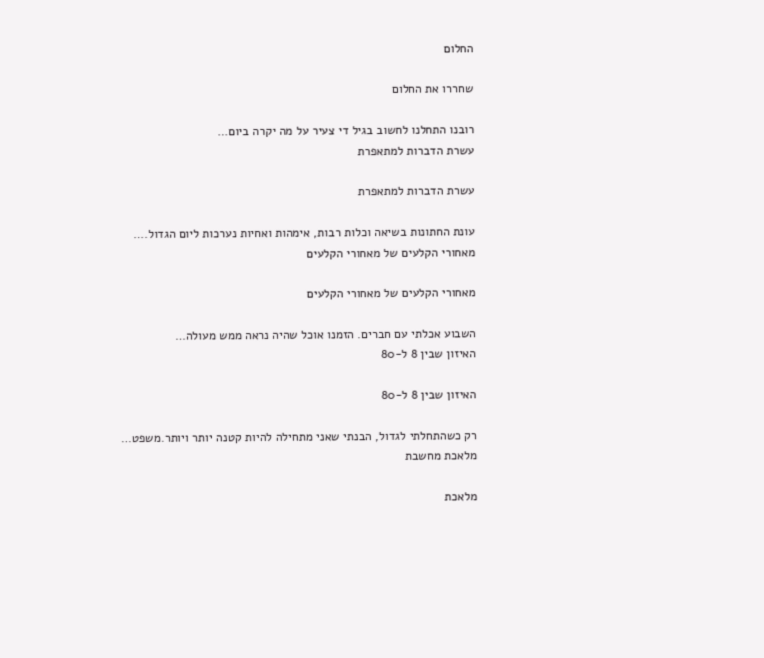החלום

שחררו את החלום

רובנו התחלנו לחשוב בגיל די צעיר על מה יקרה ביום…
עשרת הדברות למתאפרת

עשרת הדברות למתאפרת

עונת החתונות בשיאה וכלות רבות, אימהות ואחיות נערכות ליום הגדול.…
מאחורי הקלעים של מאחורי הקלעים

מאחורי הקלעים של מאחורי הקלעים

השבוע אכלתי עם חברים. הזמנו אוכל שהיה נראה ממש מעולה…
האיזון שבין 8 ל-80

האיזון שבין 8 ל-80

רק כשהתחלתי לגדול, הבנתי שאני מתחילה להיות קטנה יותר ויותר.משפט…
מלאכת מחשבת

מלאכת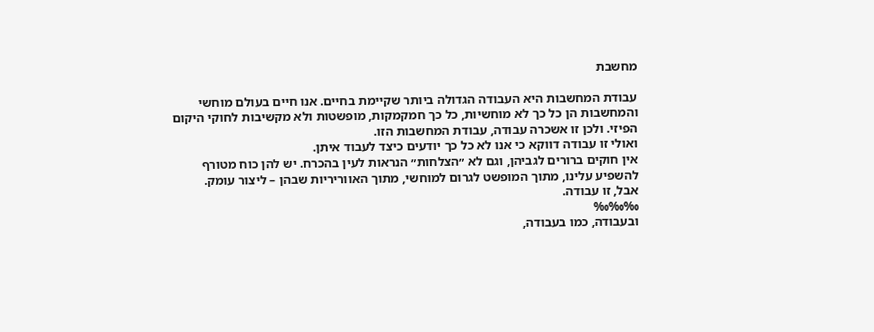מחשבת

עבודת המחשבות היא העבודה הגדולה ביותר שקיימת בחיים. אנו חיים בעולם מוחשי והמחשבות הן כל כך לא מוחשיות, כל כך חמקמקות, מופשטות ולא מקשיבות לחוקי היקום הפיזי. ולכן זו אשכרה עבודה, עבודת המחשבות הזו.
ואולי זו עבודה דווקא כי אנו לא כל כך יודעים כיצד לעבוד איתן.
אין חוקים ברורים לגביהן, וגם לא ״הצלחות״ הנראות לעין בהכרח. יש להן כוח מטורף להשפיע עלינו, מתוך המופשט לגרום למוחשי, מתוך האווריריות שבהן – ליצור עומק.
אבל, זו עבודה.
‰‰‰
ובעבודה, כמו בעבודה,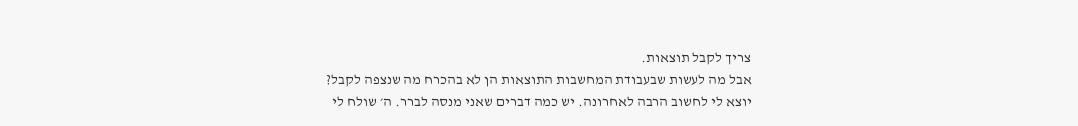צריך לקבל תוצאות.
אבל מה לעשות שבעבודת המחשבות התוצאות הן לא בהכרח מה שנצפה לקבל?
יוצא לי לחשוב הרבה לאחרונה. יש כמה דברים שאני מנסה לברר. ה׳ שולח לי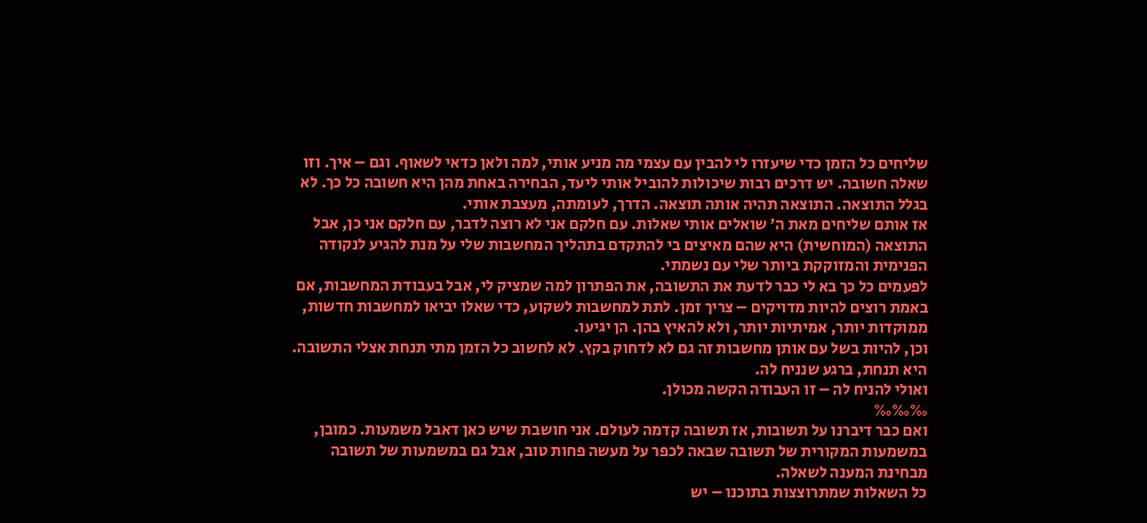שליחים כל הזמן כדי שיעזרו לי להבין עם עצמי מה מניע אותי, למה ולאן כדאי לשאוף. וגם – איך. וזו שאלה חשובה. יש דרכים רבות שיכולות להוביל אותי ליעד, הבחירה באחת מהן היא חשובה כל כך. לא בגלל התוצאה. התוצאה תהיה אותה תוצאה. הדרך, לעומתה, מעצבת אותי.
אז אותם שליחים מאת ה׳ שואלים אותי שאלות. עם חלקם אני לא רוצה לדבר, עם חלקם אני כן, אבל התוצאה (המוחשית) היא שהם מאיצים בי להתקדם בתהליך המחשבות שלי על מנת להגיע לנקודה הפנימית והמזוקקת ביותר שלי עם נשמתי.
לפעמים כל כך בא לי כבר לדעת את התשובה, את הפתרון למה שמציק לי, אבל בעבודת המחשבות, אם באמת רוצים להיות מדויקים – צריך זמן. לתת למחשבות לשקוע, כדי שאלו יביאו למחשבות חדשות, ממוקדות יותר, אמיתיות יותר, ולא להאיץ בהן. הן יגיעו.
וכן, להיות בשל עם אותן מחשבות זה גם לא לדחוק בקץ. לא לחשוב כל הזמן מתי תנחת אצלי התשובה. היא תנחת, ברגע שנניח לה.
ואולי להניח לה – זו העבודה הקשה מכולן.
‰‰‰
ואם כבר דיברנו על תשובות, אז תשובה קדמה לעולם. אני חושבת שיש כאן דאבל משמעות. כמובן, במשמעות המקורית של תשובה שבאה לכפר על מעשה פחות טוב, אבל גם במשמעות של תשובה מבחינת המענה לשאלה.
כל השאלות שמתרוצצות בתוכנו – יש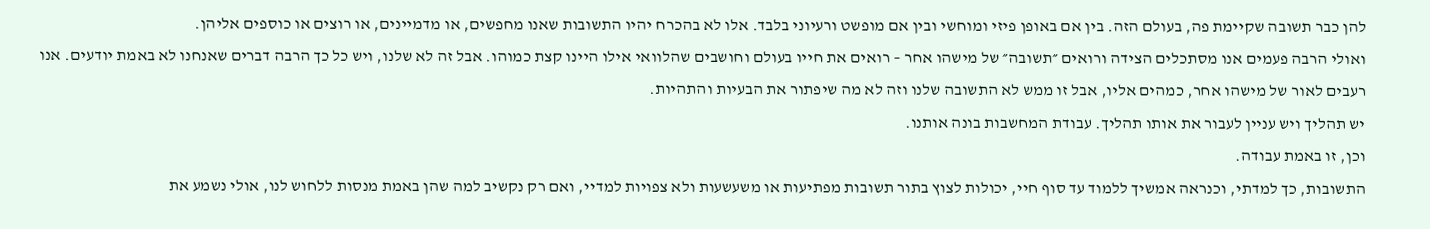להן כבר תשובה שקיימת פה, בעולם הזה. בין אם באופן פיזי ומוחשי ובין אם מופשט ורעיוני בלבד. אלו לא בהכרח יהיו התשובות שאנו מחפשים, או מדמיינים, או רוצים או כוספים אליהן.
ואולי הרבה פעמים אנו מסתכלים הצידה ורואים ״תשובה״ של מישהו אחר – רואים את חייו בעולם וחושבים שהלוואי אילו היינו קצת כמוהו. אבל זה לא שלנו, ויש כל כך הרבה דברים שאנחנו לא באמת יודעים. אנו רעבים לאור של מישהו אחר, כמהים אליו, אבל זו ממש לא התשובה שלנו וזה לא מה שיפתור את הבעיות והתהיות.
יש תהליך ויש עניין לעבור את אותו תהליך. עבודת המחשבות בונה אותנו.
וכן, זו באמת עבודה.
התשובות, כך למדתי, וכנראה אמשיך ללמוד עד סוף חיי, יכולות לצוץ בתור תשובות מפתיעות או משעשעות ולא צפויות למדיי, ואם רק נקשיב למה שהן באמת מנסות ללחוש לנו, אולי נשמע את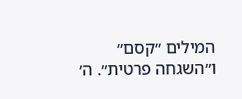המילים ״קסם״ ו״השגחה פרטית״. ה׳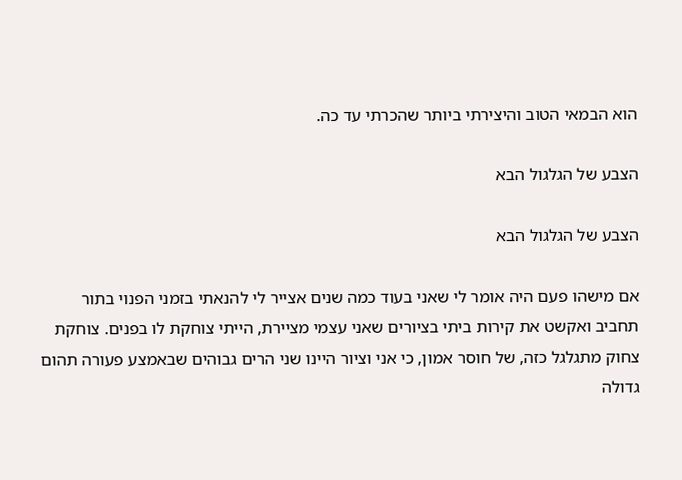הוא הבמאי הטוב והיצירתי ביותר שהכרתי עד כה.

הצבע של הגלגול הבא

הצבע של הגלגול הבא

אם מישהו פעם היה אומר לי שאני בעוד כמה שנים אצייר לי להנאתי בזמני הפנוי בתור תחביב ואקשט את קירות ביתי בציורים שאני עצמי מציירת, הייתי צוחקת לו בפנים. צוחקת צחוק מתגלגל כזה, של חוסר אמון, כי אני וציור היינו שני הרים גבוהים שבאמצע פעורה תהום גדולה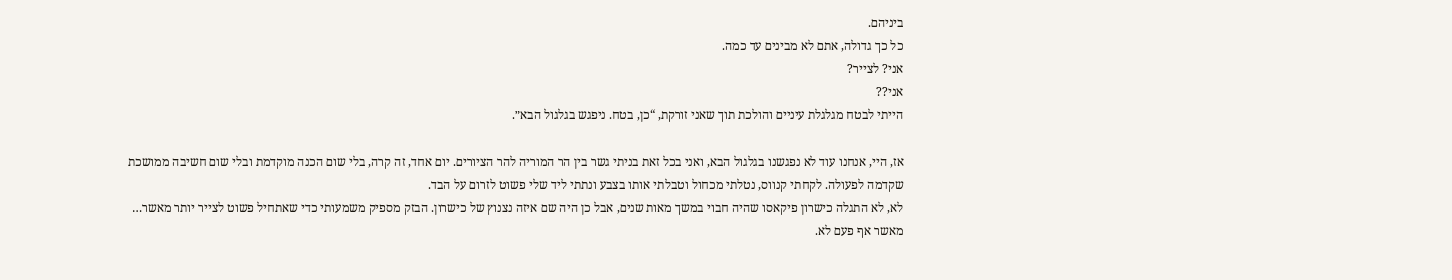ביניהם.
כל כך גדולה, אתם לא מבינים עד כמה.
אני? לצייר?
אני??
הייתי לבטח מגלגלת עיניים והולכת תוך שאני זורקת, “כן, בטח. ניפגש בגלגול הבא״.

אז, היי, אנחנו עוד לא נפגשנו בגלגול הבא, ואני בכל זאת בניתי גשר בין הר המוריה להר הציורים. יום אחד, זה קרה, בלי שום הכנה מוקדמת ובלי שום חשיבה ממושכת שקדמה לפעולה. לקחתי קנווס, נטלתי מכחול וטבלתי אותו בצבע ונתתי ליד שלי פשוט לזרום על הבד.
לא, לא התגלה כישרון פיקאסו שהיה חבוי במשך מאות שנים, אבל כן היה שם איזה נצנוץ של כישרון. הבזק מספיק משמעותי כדי שאתחיל פשוט לצייר יותר מאשר… מאשר אף פעם לא.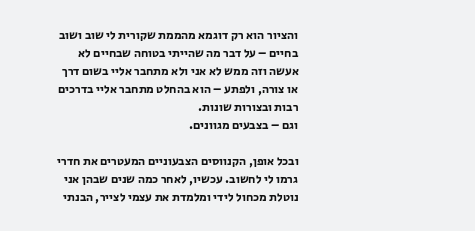והציור הוא רק דוגמא מהממת שקורית לי שוב ושוב בחיים – על דבר מה שהייתי בטוחה שבחיים לא אעשה וזה ממש לא אני ולא מתחבר אליי בשום דרך או צורה, ולפתע – הוא בהחלט מתחבר אליי בדרכים רבות ובצורות שונות.
וגם – בצבעים מגוונים.

ובכל אופן, הקנווסים הצבעוניים המעטרים את חדרי גרמו לי לחשוב. עכשיו, לאחר כמה שנים שבהן אני נוטלת מכחול לידי ומלמדת את עצמי לצייר, הבנתי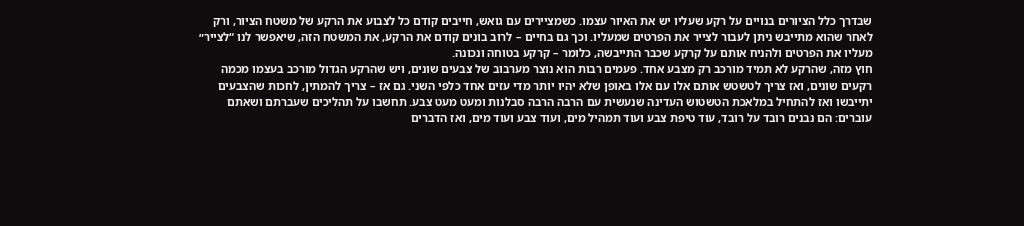שבדרך כלל הציורים בנויים על רקע שעליו יש את האיור עצמו. כשמציירים עם גואש, חייבים קודם כל לצבוע את הרקע של משטח הציור, ורק לאחר שהוא מתייבש ניתן לעבור לצייר את הפרטים שמעליו. וכך גם בחיים – לרוב בונים קודם את הרקע, את המשטח הזה, שיאפשר לנו “לצייר״ מעליו את הפרטים ולהניח אותם על קרקע שכבר התייבשה, כלומר – קרקע בטוחה ונכונה.
חוץ מזה, שהרקע לא תמיד מורכב רק מצבע אחד. פעמים רבות הוא נוצר מערבוב של צבעים שונים, ויש שהרקע הגדול מורכב בעצמו מכמה רקעים שונים, ואז צריך לטשטש אותם אלו עם אלו באופן שלא יהיו יותר מדי עזים אחד כלפי השני. גם אז – צריך להמתין, לחכות שהצבעים יתייבשו ואז להתחיל במלאכת הטשטוש העדינה שנעשית עם הרבה הרבה סבלנות ומעט מעט צבע. תחשבו על תהליכים שעברתם ושאתם עוברים: הם נבנים רובד על רובד, עוד טיפת צבע ועוד תמהיל מים, ועוד צבע ועוד מים, ואז הדברים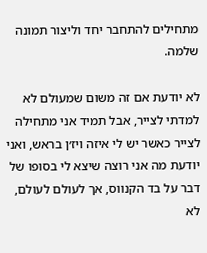מתחילים להתחבר יחד וליצור תמונה שלמה.

לא יודעת אם זה משום שמעולם לא למדתי לצייר, אבל תמיד אני מתחילה לצייר כאשר יש לי איזה ויז׳ן בראש, ואני יודעת מה אני רוצה שיצא לי בסופו של דבר על בד הקנווס, אך לעולם לעולם, לא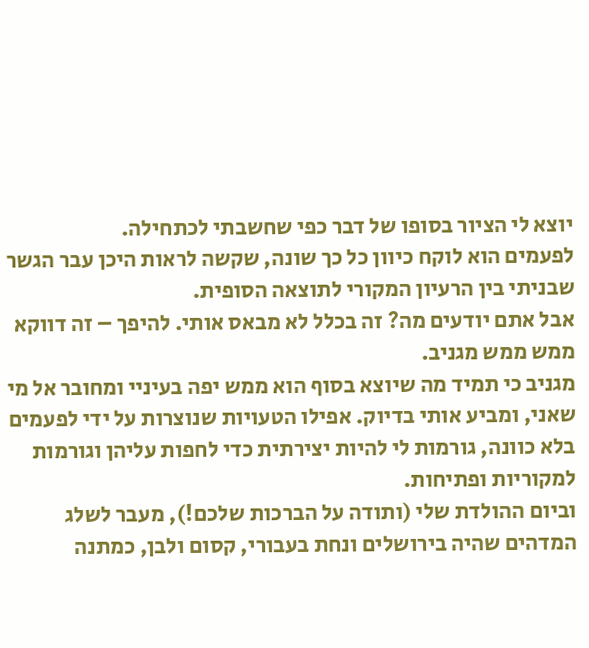יוצא לי הציור בסופו של דבר כפי שחשבתי לכתחילה.
לפעמים הוא לוקח כיוון כל כך שונה, שקשה לראות היכן עבר הגשר שבניתי בין הרעיון המקורי לתוצאה הסופית.
אבל אתם יודעים מה? זה בכלל לא מבאס אותי. להיפך – זה דווקא ממש ממש מגניב.
מגניב כי תמיד מה שיוצא בסוף הוא ממש יפה בעיניי ומחובר אל מי שאני, ומביע אותי בדיוק. אפילו הטעויות שנוצרות על ידי לפעמים בלא כוונה, גורמות לי להיות יצירתית כדי לחפות עליהן וגורמות למקוריות ופתיחות.
וביום ההולדת שלי (ותודה על הברכות שלכם!), מעבר לשלג המדהים שהיה בירושלים ונחת בעבורי, קסום ולבן, כמתנה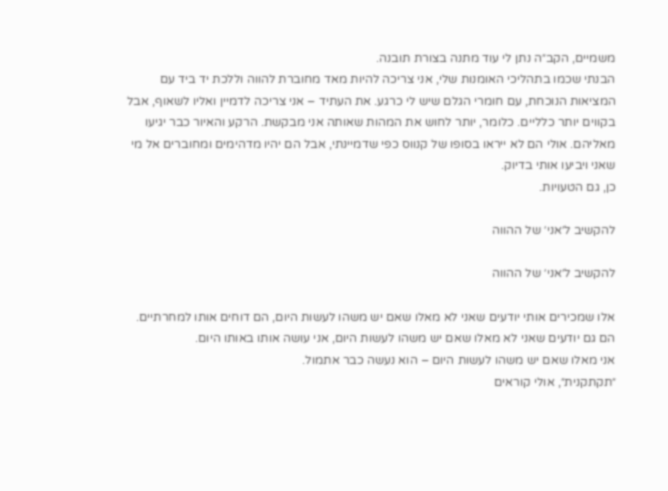משמיים, הקב״ה נתן לי עוד מתנה בצורת תובנה.
הבנתי שכמו בתהליכי האומנות שלי, אני צריכה להיות מאד מחוברת להווה וללכת יד ביד עם המציאות הנוכחת, עם חומרי הגלם שיש לי כרגע. את העתיד – אני צריכה לדמיין ואליו לשאוף, אבל בקווים יותר כלליים. כלומר, יותר לחוש את המהות שאותה אני מבקשת. הרקע והאיור כבר יגיעו מאליהם. אולי הם לא ייראו בסופו של קנווס כפי שדמיינתי, אבל הם יהיו מדהימים ומחוברים אל מי שאני ויביעו אותי בדיוק.
כן, גם הטעויות.

להקשיב ל׳אני׳ של ההווה

להקשיב ל׳אני׳ של ההווה

אלו שמכירים אותי יודעים שאני לא מאלו שאם יש משהו לעשות היום, הם דוחים אותו למחרתיים. הם גם יודעים שאני לא מאלו שאם יש משהו לעשות היום, אני עושה אותו באותו היום.
אני מאלו שאם יש משהו לעשות היום – הוא נעשה כבר אתמול.
״תקתקנית״, אולי קוראים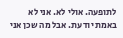לתופעה. אולי לא. אני לא באמת יודעת. אבל מה שכן אני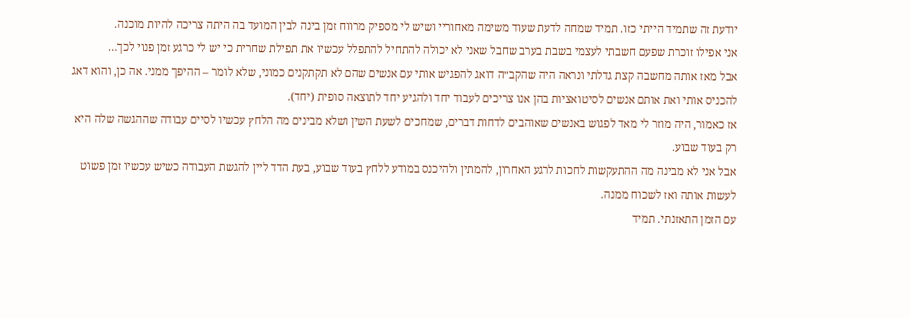יודעת זה שתמיד הייתי כזו. תמיד שמחה לדעת שעוד משימה מאחוריי ושיש לי מספיק מרווח זמן בינה לבין המועד בה היתה צריכה להיות מוכנה.
אני אפילו זוכרת שפעם חשבתי לעצמי בשבת בערב שחבל שאני לא יכולה להתחיל להתפלל עכשיו את תפילת שחרית כי יש לי כרגע זמן פנוי לכך…
אבל מאז אותה מחשבה קצת גדלתי ונראה היה שהקב״ה דואג להפגיש אותי עם אנשים שהם לא תקתקנים כמוני, שלא לומר – ההיפך ממני. אה כן, והוא דאג להכניס אותי ואת אותם אנשים לסיטואציות בהן אנו צריכים לעבוד יחד ולהגיע יחד לתוצאה סופית (יחד).
אז כאמור, היה מוזר לי מאד לפגוש באנשים שאוהבים לדחות דברים, שמחכים לשעת השין ושלא מבינים מה הלחץ עכשיו לסיים עבודה שההגשה שלה היא רק בעוד שבוע.
אבל אני לא מבינה מה ההתעקשות לחכות לרגע האחרון, להמתין ולהיכנס במודע ללחץ בעוד שבוע, בעת הדד ליין להגשת העבודה כשיש עכשיו זמן פשוט לעשות אותה ואז לשכוח ממנה.
עם הזמן התאזנתי. תמיד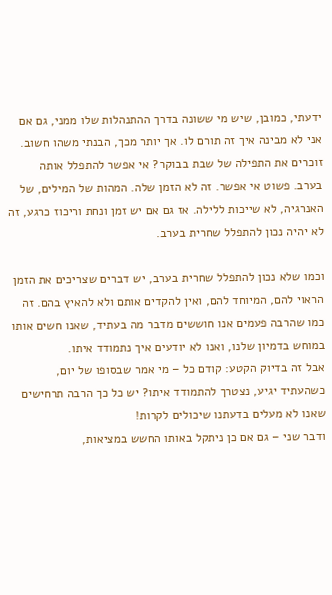ידעתי, כמובן, שיש מי ששונה בדרך ההתנהלות שלו ממני, גם אם אני לא מבינה איך זה תורם לו. אך יותר מכך, הבנתי משהו חשוב.
זוכרים את התפילה של שבת בבוקר? אי אפשר להתפלל אותה בערב. פשוט אי אפשר. זה לא הזמן שלה. המהות של המילים, של האנרגיה, לא שייכות ללילה. אז גם אם יש זמן ונחת וריכוז כרגע, זה לא יהיה נכון להתפלל שחרית בערב.

וכמו שלא נכון להתפלל שחרית בערב, יש דברים שצריכים את הזמן הראוי להם, המיוחד להם, ואין להקדים אותם ולא להאיץ בהם. זה כמו שהרבה פעמים אנו חוששים מדבר מה בעתיד, שאנו חשים אותו במוחש בדמיון שלנו, ואנו לא יודעים איך נתמודד איתו.
אבל זה בדיוק הקטע: קודם כל – מי אמר שבסופו של יום, כשהעתיד יגיע, נצטרך להתמודד איתו? יש כל כך הרבה תרחישים שאנו לא מעלים בדעתנו שיכולים לקרות!
ודבר שני – גם אם כן ניתקל באותו החשש במציאות,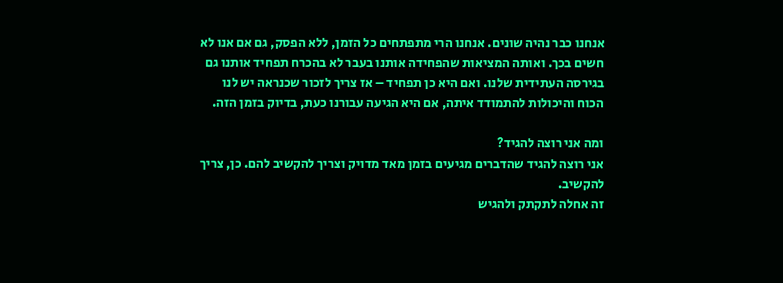אנחנו כבר נהיה שונים. אנחנו הרי מתפתחים כל הזמן, ללא הפסק, גם אם אנו לא חשים בכך. ואותה המציאות שהפחידה אותנו בעבר לא בהכרח תפחיד אותנו גם בגירסה העתידית שלנו. ואם היא כן תפחיד – אז צריך לזכור שכנראה יש לנו הכוח והיכולות להתמודד איתה, אם היא הגיעה עבורנו כעת, בדיוק בזמן הזה.

ומה אני רוצה להגיד?
אני רוצה להגיד שהדברים מגיעים בזמן מאד מדויק וצריך להקשיב להם. כן, צריך להקשיב.
זה אחלה לתקתק ולהגיש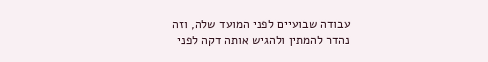עבודה שבועיים לפני המועד שלה, וזה נהדר להמתין ולהגיש אותה דקה לפני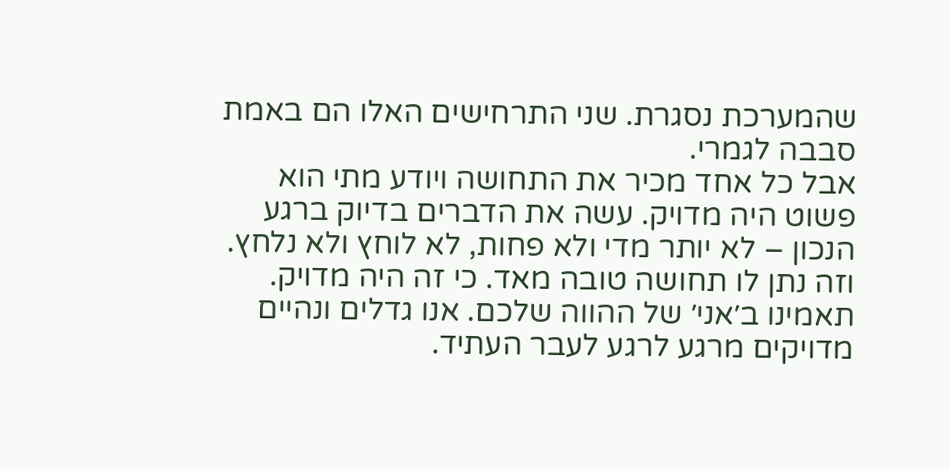שהמערכת נסגרת. שני התרחישים האלו הם באמת סבבה לגמרי.
אבל כל אחד מכיר את התחושה ויודע מתי הוא פשוט היה מדויק. עשה את הדברים בדיוק ברגע הנכון – לא יותר מדי ולא פחות, לא לוחץ ולא נלחץ.
וזה נתן לו תחושה טובה מאד. כי זה היה מדויק.
תאמינו ב׳אני׳ של ההווה שלכם. אנו גדלים ונהיים מדויקים מרגע לרגע לעבר העתיד.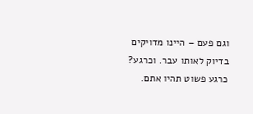וגם פעם – היינו מדויקים בדיוק לאותו עבר. וכרגע? כרגע פשוט תהיו אתם.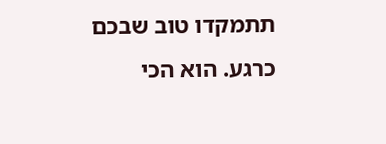תתמקדו טוב שבכם כרגע. הוא הכי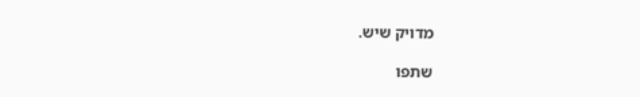מדויק שיש.

שתפו